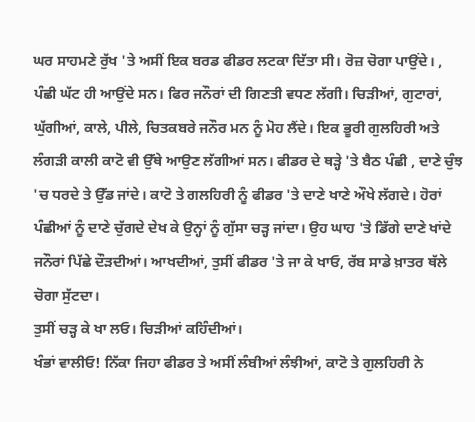ਘਰ ਸਾਹਮਣੇ ਰੁੱਖ 'ਤੇ ਅਸੀਂ ਇਕ ਬਰਡ ਫੀਡਰ ਲਟਕਾ ਦਿੱਤਾ ਸੀ। ਰੋਜ਼ ਚੋਗਾ ਪਾਉਂਦੇ। , ਪੰਛੀ ਘੱਟ ਹੀ ਆਉਂਦੇ ਸਨ। ਫਿਰ ਜਨੌਰਾਂ ਦੀ ਗਿਣਤੀ ਵਧਣ ਲੱਗੀ। ਚਿੜੀਆਂ, ਗੁਟਾਰਾਂ, ਘੁੱਗੀਆਂ, ਕਾਲੇ, ਪੀਲੇ, ਚਿਤਕਬਰੇ ਜਨੌਰ ਮਨ ਨੂੰ ਮੋਹ ਲੈਂਦੇ। ਇਕ ਭੂਰੀ ਗੁਲਹਿਰੀ ਅਤੇ ਲੰਗੜੀ ਕਾਲੀ ਕਾਟੋ ਵੀ ਉੱਥੇ ਆਉਣ ਲੱਗੀਆਂ ਸਨ। ਫੀਡਰ ਦੇ ਥੜ੍ਹੇ 'ਤੇ ਬੈਠ ਪੰਛੀ , ਦਾਣੇ ਚੁੰਝ 'ਚ ਧਰਦੇ ਤੇ ਉੱਡ ਜਾਂਦੇ। ਕਾਟੋ ਤੇ ਗਲਹਿਰੀ ਨੂੰ ਫੀਡਰ 'ਤੇ ਦਾਣੇ ਖਾਣੇ ਔਖੇ ਲੱਗਦੇ। ਹੋਰਾਂ ਪੰਛੀਆਂ ਨੂੰ ਦਾਣੇ ਚੁੱਗਦੇ ਦੇਖ ਕੇ ਉਨ੍ਹਾਂ ਨੂੰ ਗੁੱਸਾ ਚੜ੍ਹ ਜਾਂਦਾ। ਉਹ ਘਾਹ 'ਤੇ ਡਿੱਗੇ ਦਾਣੇ ਖਾਂਦੇ ਜਨੌਰਾਂ ਪਿੱਛੇ ਦੌੜਦੀਆਂ। ਆਖਦੀਆਂ, ਤੁਸੀਂ ਫੀਡਰ 'ਤੇ ਜਾ ਕੇ ਖਾਓ, ਰੱਬ ਸਾਡੇ ਖ਼ਾਤਰ ਥੱਲੇ ਚੋਗਾ ਸੁੱਟਦਾ।
ਤੁਸੀਂ ਚੜ੍ਹ ਕੇ ਖਾ ਲਓ। ਚਿੜੀਆਂ ਕਹਿੰਦੀਆਂ।
ਖੰਭਾਂ ਵਾਲੀਓ! ਨਿੱਕਾ ਜਿਹਾ ਫੀਡਰ ਤੇ ਅਸੀਂ ਲੰਬੀਆਂ ਲੰਝੀਆਂ, ਕਾਟੋ ਤੇ ਗੁਲਹਿਰੀ ਨੇ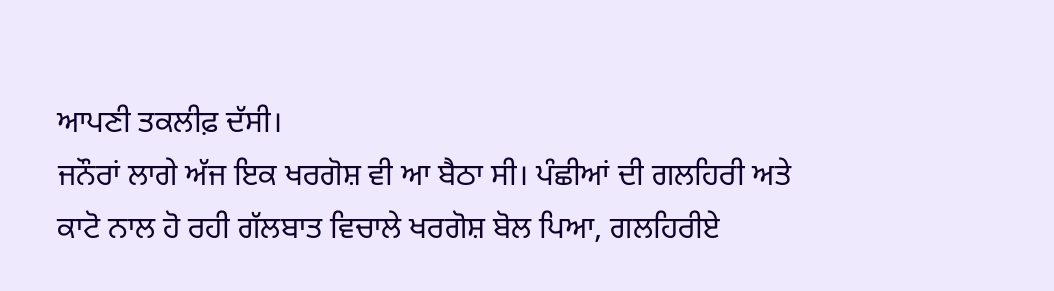ਆਪਣੀ ਤਕਲੀਫ਼ ਦੱਸੀ।
ਜਨੌਰਾਂ ਲਾਗੇ ਅੱਜ ਇਕ ਖਰਗੋਸ਼ ਵੀ ਆ ਬੈਠਾ ਸੀ। ਪੰਛੀਆਂ ਦੀ ਗਲਹਿਰੀ ਅਤੇ ਕਾਟੋ ਨਾਲ ਹੋ ਰਹੀ ਗੱਲਬਾਤ ਵਿਚਾਲੇ ਖਰਗੋਸ਼ ਬੋਲ ਪਿਆ, ਗਲਹਿਰੀਏ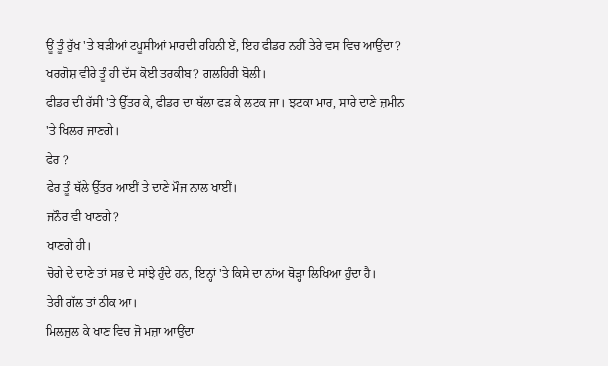ਊਂ ਤੂੰ ਰੁੱਖ 'ਤੇ ਬੜੀਆਂ ਟਪੂਸੀਆਂ ਮਾਰਦੀ ਰਹਿਨੀ ਏਂ, ਇਹ ਫੀਡਰ ਨਹੀਂ ਤੇਰੇ ਵਸ ਵਿਚ ਆਉਂਦਾ?
ਖਰਗੋਸ਼ ਵੀਰੇ ਤੂੰ ਹੀ ਦੱਸ ਕੋਈ ਤਰਕੀਬ? ਗਲਹਿਰੀ ਬੋਲੀ।
ਫੀਡਰ ਦੀ ਰੱਸੀ 'ਤੇ ਉੱਤਰ ਕੇ, ਫੀਡਰ ਦਾ ਥੱਲਾ ਫੜ ਕੇ ਲਟਕ ਜਾ। ਝਟਕਾ ਮਾਰ, ਸਾਰੇ ਦਾਣੇ ਜ਼ਮੀਨ 'ਤੇ ਖਿਲਰ ਜਾਣਗੇ।
ਫੇਰ ?
ਫੇਰ ਤੂੰ ਥੱਲੇ ਉੱਤਰ ਆਈਂ ਤੇ ਦਾਣੇ ਮੌਜ ਨਾਲ ਖਾਈਂ।
ਜਨੌਰ ਵੀ ਖਾਣਗੇ?
ਖਾਣਗੇ ਹੀ।
ਚੋਗੇ ਦੇ ਦਾਣੇ ਤਾਂ ਸਭ ਦੇ ਸਾਂਝੇ ਹੁੰਦੇ ਹਨ, ਇਨ੍ਹਾਂ 'ਤੇ ਕਿਸੇ ਦਾ ਨਾਂਅ ਥੋੜ੍ਹਾ ਲਿਖਿਆ ਹੁੰਦਾ ਹੈ।
ਤੇਰੀ ਗੱਲ ਤਾਂ ਠੀਕ ਆ।
ਮਿਲਜੁਲ ਕੇ ਖਾਣ ਵਿਚ ਜੋ ਮਜ਼ਾ ਆਉਂਦਾ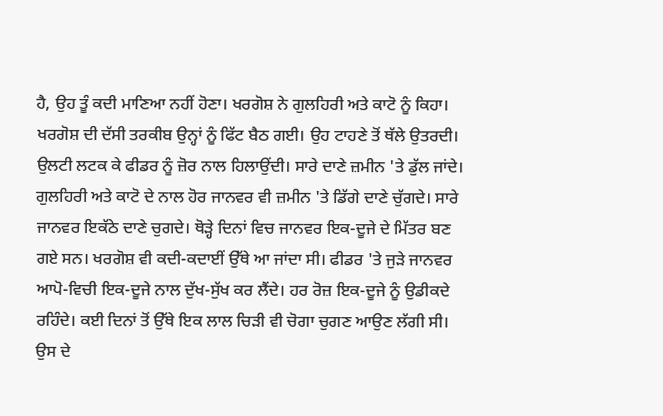ਹੈ, ਉਹ ਤੂੰ ਕਦੀ ਮਾਣਿਆ ਨਹੀਂ ਹੋਣਾ। ਖਰਗੋਸ਼ ਨੇ ਗੁਲਹਿਰੀ ਅਤੇ ਕਾਟੋ ਨੂੰ ਕਿਹਾ। ਖਰਗੋਸ਼ ਦੀ ਦੱਸੀ ਤਰਕੀਬ ਉਨ੍ਹਾਂ ਨੂੰ ਫਿੱਟ ਬੈਠ ਗਈ। ਉਹ ਟਾਹਣੇ ਤੋਂ ਥੱਲੇ ਉਤਰਦੀ। ਉਲਟੀ ਲਟਕ ਕੇ ਫੀਡਰ ਨੂੰ ਜ਼ੋਰ ਨਾਲ ਹਿਲਾਉਂਦੀ। ਸਾਰੇ ਦਾਣੇ ਜ਼ਮੀਨ 'ਤੇ ਡੁੱਲ ਜਾਂਦੇ। ਗੁਲਹਿਰੀ ਅਤੇ ਕਾਟੋ ਦੇ ਨਾਲ ਹੋਰ ਜਾਨਵਰ ਵੀ ਜ਼ਮੀਨ 'ਤੇ ਡਿੱਗੇ ਦਾਣੇ ਚੁੱਗਦੇ। ਸਾਰੇ ਜਾਨਵਰ ਇਕੱਠੇ ਦਾਣੇ ਚੁਗਦੇ। ਥੋੜ੍ਹੇ ਦਿਨਾਂ ਵਿਚ ਜਾਨਵਰ ਇਕ-ਦੂਜੇ ਦੇ ਮਿੱਤਰ ਬਣ ਗਏ ਸਨ। ਖਰਗੋਸ਼ ਵੀ ਕਦੀ-ਕਦਾਈਂ ਉੱਥੇ ਆ ਜਾਂਦਾ ਸੀ। ਫੀਡਰ 'ਤੇ ਜੁੜੇ ਜਾਨਵਰ ਆਪੋ-ਵਿਚੀ ਇਕ-ਦੂਜੇ ਨਾਲ ਦੁੱਖ-ਸੁੱਖ ਕਰ ਲੈਂਦੇ। ਹਰ ਰੋਜ਼ ਇਕ-ਦੂਜੇ ਨੂੰ ਉਡੀਕਦੇ ਰਹਿੰਦੇ। ਕਈ ਦਿਨਾਂ ਤੋਂ ਉੱਥੇ ਇਕ ਲਾਲ ਚਿੜੀ ਵੀ ਚੋਗਾ ਚੁਗਣ ਆਉਣ ਲੱਗੀ ਸੀ। ਉਸ ਦੇ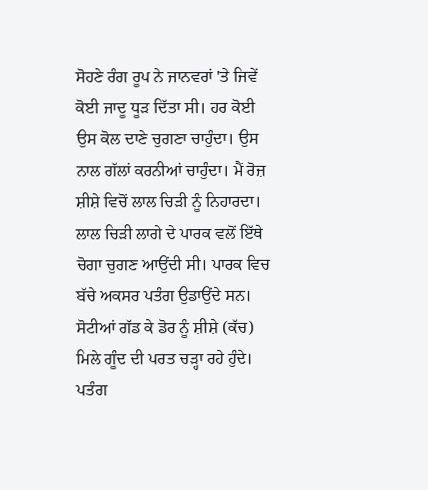ਸੋਹਣੇ ਰੰਗ ਰੂਪ ਨੇ ਜਾਨਵਰਾਂ 'ਤੇ ਜਿਵੇਂ ਕੋਈ ਜਾਦੂ ਧੂੜ ਦਿੱਤਾ ਸੀ। ਹਰ ਕੋਈ ਉਸ ਕੋਲ ਦਾਣੇ ਚੁਗਣਾ ਚਾਹੁੰਦਾ। ਉਸ ਨਾਲ ਗੱਲਾਂ ਕਰਨੀਆਂ ਚਾਹੁੰਦਾ। ਮੈਂ ਰੋਜ਼ ਸ਼ੀਸ਼ੇ ਵਿਚੋਂ ਲਾਲ ਚਿੜੀ ਨੂੰ ਨਿਹਾਰਦਾ। ਲਾਲ ਚਿੜੀ ਲਾਗੇ ਦੇ ਪਾਰਕ ਵਲੋਂ ਇੱਥੇ ਚੋਗਾ ਚੁਗਣ ਆਉਂਦੀ ਸੀ। ਪਾਰਕ ਵਿਚ ਬੱਚੇ ਅਕਸਰ ਪਤੰਗ ਉਡਾਉਂਦੇ ਸਨ। ਸੋਟੀਆਂ ਗੱਡ ਕੇ ਡੋਰ ਨੂੰ ਸ਼ੀਸ਼ੇ (ਕੱਚ) ਮਿਲੇ ਗੂੰਦ ਦੀ ਪਰਤ ਚੜ੍ਹਾ ਰਹੇ ਹੁੰਦੇ। ਪਤੰਗ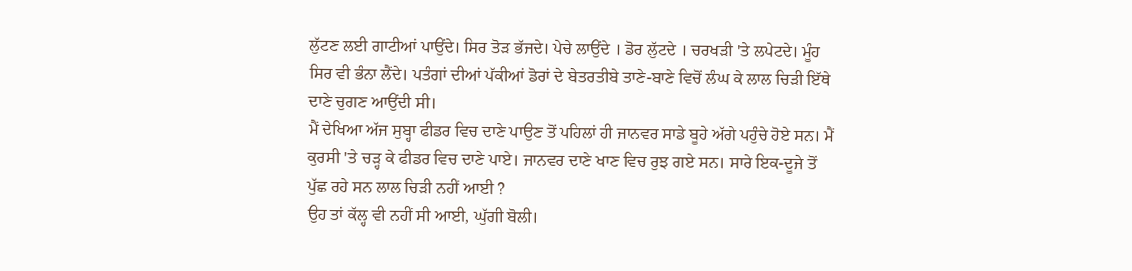ਲੁੱਟਣ ਲਈ ਗਾਟੀਆਂ ਪਾਉਂਦੇ। ਸਿਰ ਤੋੜ ਭੱਜਦੇ। ਪੇਚੇ ਲਾਉਂਦੇ । ਡੋਰ ਲੁੱਟਦੇ । ਚਰਖੜੀ 'ਤੇ ਲਪੇਟਦੇ। ਮੂੰਹ ਸਿਰ ਵੀ ਭੰਨਾ ਲੈਂਦੇ। ਪਤੰਗਾਂ ਦੀਆਂ ਪੱਕੀਆਂ ਡੋਰਾਂ ਦੇ ਬੇਤਰਤੀਬੇ ਤਾਣੇ-ਬਾਣੇ ਵਿਚੋਂ ਲੰਘ ਕੇ ਲਾਲ ਚਿੜੀ ਇੱਥੇ ਦਾਣੇ ਚੁਗਣ ਆਉਂਦੀ ਸੀ।
ਮੈਂ ਦੇਖਿਆ ਅੱਜ ਸੁਬ੍ਹਾ ਫੀਡਰ ਵਿਚ ਦਾਣੇ ਪਾਉਣ ਤੋਂ ਪਹਿਲਾਂ ਹੀ ਜਾਨਵਰ ਸਾਡੇ ਬੂਹੇ ਅੱਗੇ ਪਹੁੰਚੇ ਹੋਏ ਸਨ। ਮੈਂ ਕੁਰਸੀ 'ਤੇ ਚੜ੍ਹ ਕੇ ਫੀਡਰ ਵਿਚ ਦਾਣੇ ਪਾਏ। ਜਾਨਵਰ ਦਾਣੇ ਖਾਣ ਵਿਚ ਰੁਝ ਗਏ ਸਨ। ਸਾਰੇ ਇਕ-ਦੂਜੇ ਤੋਂ ਪੁੱਛ ਰਹੇ ਸਨ ਲਾਲ ਚਿੜੀ ਨਹੀਂ ਆਈ ?
ਉਹ ਤਾਂ ਕੱਲ੍ਹ ਵੀ ਨਹੀਂ ਸੀ ਆਈ, ਘੁੱਗੀ ਬੋਲੀ।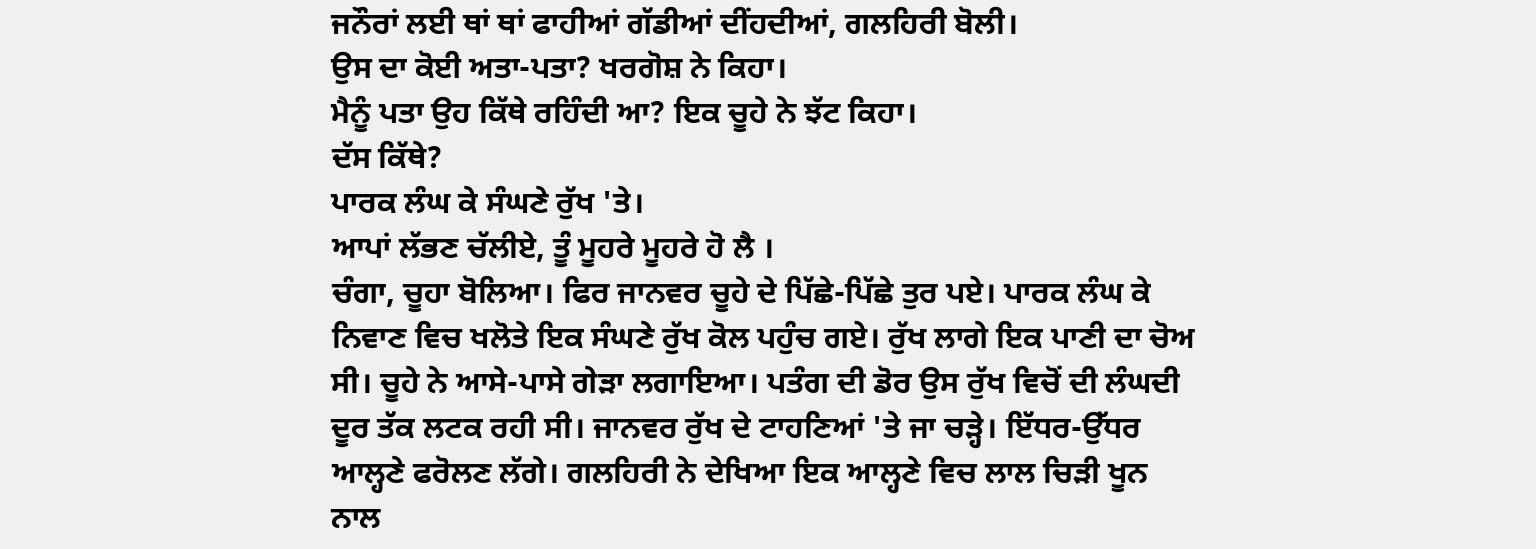ਜਨੌਰਾਂ ਲਈ ਥਾਂ ਥਾਂ ਫਾਹੀਆਂ ਗੱਡੀਆਂ ਦੀਂਹਦੀਆਂ, ਗਲਹਿਰੀ ਬੋਲੀ।
ਉਸ ਦਾ ਕੋਈ ਅਤਾ-ਪਤਾ? ਖਰਗੋਸ਼ ਨੇ ਕਿਹਾ।
ਮੈਨੂੰ ਪਤਾ ਉਹ ਕਿੱਥੇ ਰਹਿੰਦੀ ਆ? ਇਕ ਚੂਹੇ ਨੇ ਝੱਟ ਕਿਹਾ।
ਦੱਸ ਕਿੱਥੇ?
ਪਾਰਕ ਲੰਘ ਕੇ ਸੰਘਣੇ ਰੁੱਖ 'ਤੇ।
ਆਪਾਂ ਲੱਭਣ ਚੱਲੀਏ, ਤੂੰ ਮੂਹਰੇ ਮੂਹਰੇ ਹੋ ਲੈ ।
ਚੰਗਾ, ਚੂਹਾ ਬੋਲਿਆ। ਫਿਰ ਜਾਨਵਰ ਚੂਹੇ ਦੇ ਪਿੱਛੇ-ਪਿੱਛੇ ਤੁਰ ਪਏ। ਪਾਰਕ ਲੰਘ ਕੇ ਨਿਵਾਣ ਵਿਚ ਖਲੋਤੇ ਇਕ ਸੰਘਣੇ ਰੁੱਖ ਕੋਲ ਪਹੁੰਚ ਗਏ। ਰੁੱਖ ਲਾਗੇ ਇਕ ਪਾਣੀ ਦਾ ਚੋਅ ਸੀ। ਚੂਹੇ ਨੇ ਆਸੇ-ਪਾਸੇ ਗੇੜਾ ਲਗਾਇਆ। ਪਤੰਗ ਦੀ ਡੋਰ ਉਸ ਰੁੱਖ ਵਿਚੋਂ ਦੀ ਲੰਘਦੀ ਦੂਰ ਤੱਕ ਲਟਕ ਰਹੀ ਸੀ। ਜਾਨਵਰ ਰੁੱਖ ਦੇ ਟਾਹਣਿਆਂ 'ਤੇ ਜਾ ਚੜ੍ਹੇ। ਇੱਧਰ-ਉੱਧਰ ਆਲ੍ਹਣੇ ਫਰੋਲਣ ਲੱਗੇ। ਗਲਹਿਰੀ ਨੇ ਦੇਖਿਆ ਇਕ ਆਲ੍ਹਣੇ ਵਿਚ ਲਾਲ ਚਿੜੀ ਖੂਨ ਨਾਲ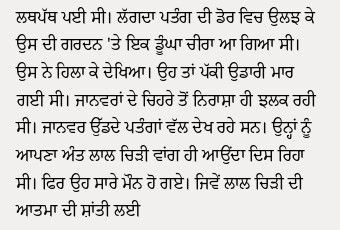ਲਥਪੱਥ ਪਈ ਸੀ। ਲੱਗਦਾ ਪਤੰਗ ਦੀ ਡੋਰ ਵਿਚ ਉਲਝ ਕੇ ਉਸ ਦੀ ਗਰਦਨ 'ਤੇ ਇਕ ਡੂੰਘਾ ਚੀਰਾ ਆ ਗਿਆ ਸੀ। ਉਸ ਨੇ ਹਿਲਾ ਕੇ ਦੇਖਿਆ। ਉਹ ਤਾਂ ਪੱਕੀ ਉਡਾਰੀ ਮਾਰ ਗਈ ਸੀ। ਜਾਨਵਰਾਂ ਦੇ ਚਿਹਰੇ ਤੋਂ ਨਿਰਾਸ਼ਾ ਹੀ ਝਲਕ ਰਹੀ ਸੀ। ਜਾਨਵਰ ਉੱਡਦੇ ਪਤੰਗਾਂ ਵੱਲ ਦੇਖ ਰਹੇ ਸਨ। ਉਨ੍ਹਾਂ ਨੂੰ ਆਪਣਾ ਅੰਤ ਲਾਲ ਚਿੜੀ ਵਾਂਗ ਹੀ ਆਉਂਦਾ ਦਿਸ ਰਿਹਾ ਸੀ। ਫਿਰ ਉਹ ਸਾਰੇ ਮੌਨ ਹੋ ਗਏ। ਜਿਵੇਂ ਲਾਲ ਚਿੜੀ ਦੀ ਆਤਮਾ ਦੀ ਸ਼ਾਂਤੀ ਲਈ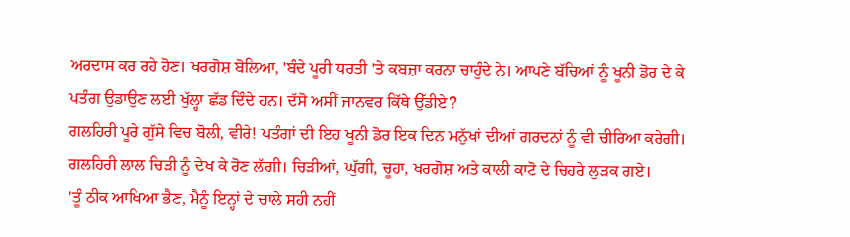ਅਰਦਾਸ ਕਰ ਰਹੇ ਹੋਣ। ਖਰਗੋਸ਼ ਬੋਲਿਆ, 'ਬੰਦੇ ਪੂਰੀ ਧਰਤੀ 'ਤੇ ਕਬਜ਼ਾ ਕਰਨਾ ਚਾਹੁੰਦੇ ਨੇ। ਆਪਣੇ ਬੱਚਿਆਂ ਨੂੰ ਖੂਨੀ ਡੋਰ ਦੇ ਕੇ ਪਤੰਗ ਉਡਾਉਣ ਲਈ ਖੁੱਲ੍ਹਾ ਛੱਡ ਦਿੰਦੇ ਹਨ। ਦੱਸੋ ਅਸੀਂ ਜਾਨਵਰ ਕਿੱਥੇ ਉੱਡੀਏ?
ਗਲਹਿਰੀ ਪੂਰੇ ਗੁੱਸੇ ਵਿਚ ਬੋਲੀ, ਵੀਰੇ! ਪਤੰਗਾਂ ਦੀ ਇਹ ਖੂਨੀ ਡੋਰ ਇਕ ਦਿਨ ਮਨੁੱਖਾਂ ਦੀਆਂ ਗਰਦਨਾਂ ਨੂੰ ਵੀ ਚੀਰਿਆ ਕਰੇਗੀ। ਗਲਹਿਰੀ ਲਾਲ ਚਿੜੀ ਨੂੰ ਦੇਖ ਕੇ ਰੋਣ ਲੱਗੀ। ਚਿੜੀਆਂ, ਘੁੱਗੀ, ਚੂਹਾ, ਖਰਗੋਸ਼ ਅਤੇ ਕਾਲੀ ਕਾਟੋ ਦੇ ਚਿਹਰੇ ਲੁੜਕ ਗਏ।
'ਤੂੰ ਠੀਕ ਆਖਿਆ ਭੈਣ, ਮੈਨੂੰ ਇਨ੍ਹਾਂ ਦੇ ਚਾਲੇ ਸਹੀ ਨਹੀਂ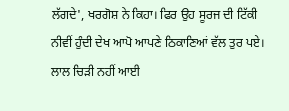ਲੱਗਦੇ', ਖਰਗੋਸ਼ ਨੇ ਕਿਹਾ। ਫਿਰ ਉਹ ਸੂਰਜ ਦੀ ਟਿੱਕੀ ਨੀਵੀਂ ਹੁੰਦੀ ਦੇਖ ਆਪੋ ਆਪਣੇ ਠਿਕਾਣਿਆਂ ਵੱਲ ਤੁਰ ਪਏ।
ਲਾਲ ਚਿੜੀ ਨਹੀਂ ਆਈ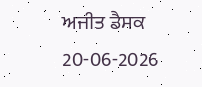ਅਜੀਤ ਡੈਸਕ
20-06-2026